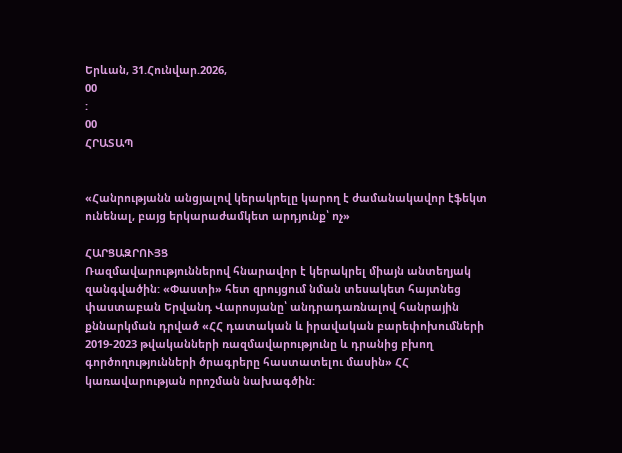Երևան, 31.Հունվար.2026,
00
:
00
ՀՐԱՏԱՊ


«Հանրությանն անցյալով կերակրելը կարող է ժամանակավոր էֆեկտ ունենալ, բայց երկարաժամկետ արդյունք՝ ոչ»

ՀԱՐՑԱԶՐՈՒՅՑ
Ռազմավարություններով հնարավոր է կերակրել միայն անտեղյակ զանգվածին: «Փաստի» հետ զրույցում նման տեսակետ հայտնեց փաստաբան Երվանդ Վարոսյանը՝ անդրադառնալով հանրային քննարկման դրված «ՀՀ դատական և իրավական բարեփոխումների 2019-2023 թվականների ռազմավարությունը և դրանից բխող գործողությունների ծրագրերը հաստատելու մասին» ՀՀ կառավարության որոշման նախագծին: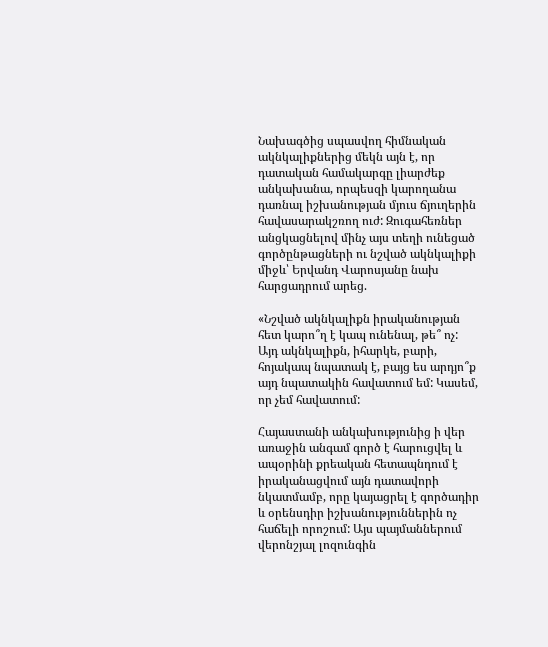Նախագծից սպասվող հիմնական ակնկալիքներից մեկն այն է, որ դատական համակարգը լիարժեք անկախանա, որպեսզի կարողանա դառնալ իշխանության մյուս ճյուղերին հավասարակշռող ուժ: Զուգահեռներ անցկացնելով մինչ այս տեղի ունեցած գործընթացների ու նշված ակնկալիքի միջև՝ Երվանդ Վարոսյանը նախ հարցադրում արեց.

«Նշված ակնկալիքն իրականության հետ կարո՞ղ է կապ ունենալ, թե՞ ոչ: Այդ ակնկալիքն, իհարկե, բարի, հոյակապ նպատակ է, բայց ես արդյո՞ք այդ նպատակին հավատում եմ: Կասեմ, որ չեմ հավատում:

Հայաստանի անկախությունից ի վեր առաջին անգամ գործ է հարուցվել և ապօրինի քրեական հետապնդում է իրականացվում այն դատավորի նկատմամբ, որը կայացրել է գործադիր և օրենսդիր իշխանություններին ոչ հաճելի որոշում: Այս պայմաններում վերոնշյալ լոզունգին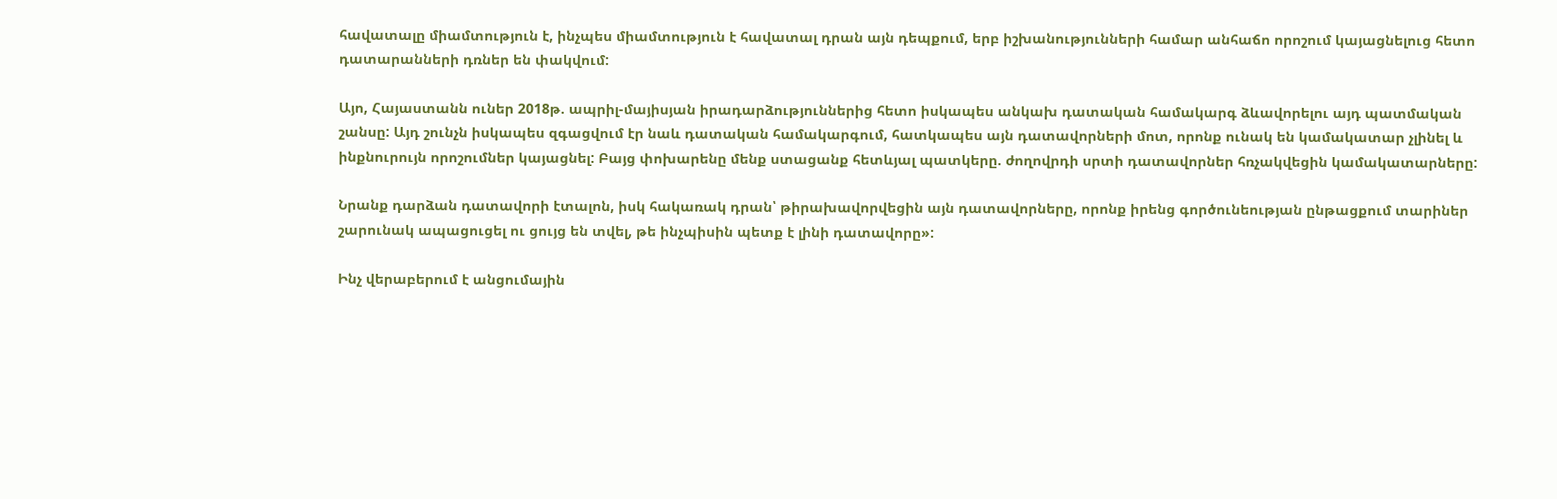հավատալը միամտություն է, ինչպես միամտություն է հավատալ դրան այն դեպքում, երբ իշխանությունների համար անհաճո որոշում կայացնելուց հետո դատարանների դռներ են փակվում:

Այո, Հայաստանն ուներ 2018թ. ապրիլ-մայիսյան իրադարձություններից հետո իսկապես անկախ դատական համակարգ ձևավորելու այդ պատմական շանսը: Այդ շունչն իսկապես զգացվում էր նաև դատական համակարգում, հատկապես այն դատավորների մոտ, որոնք ունակ են կամակատար չլինել և ինքնուրույն որոշումներ կայացնել: Բայց փոխարենը մենք ստացանք հետևյալ պատկերը. ժողովրդի սրտի դատավորներ հռչակվեցին կամակատարները:

Նրանք դարձան դատավորի էտալոն, իսկ հակառակ դրան՝ թիրախավորվեցին այն դատավորները, որոնք իրենց գործունեության ընթացքում տարիներ շարունակ ապացուցել ու ցույց են տվել, թե ինչպիսին պետք է լինի դատավորը»:

Ինչ վերաբերում է անցումային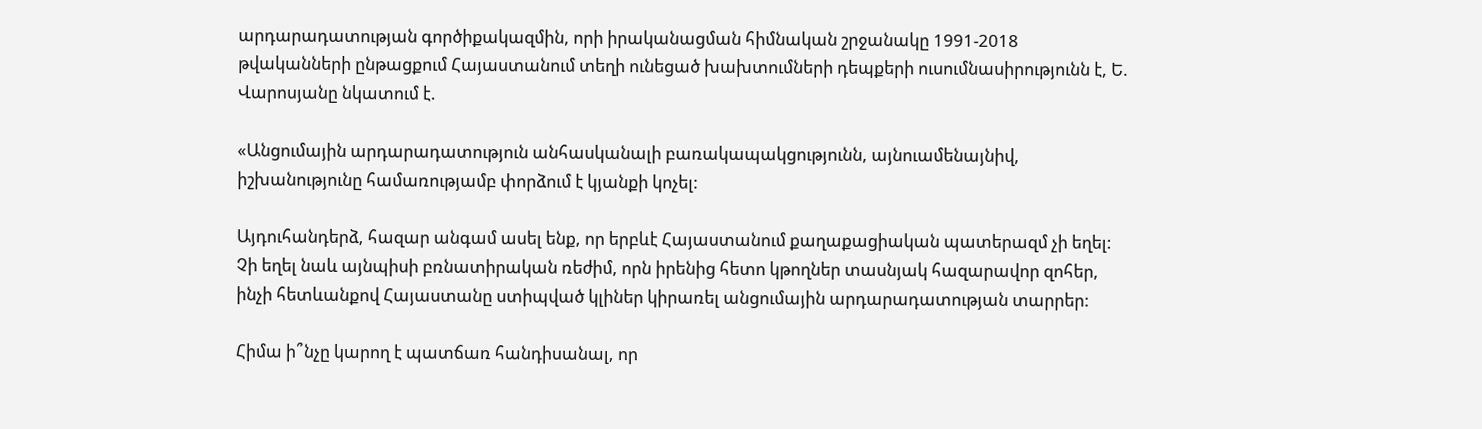արդարադատության գործիքակազմին, որի իրականացման հիմնական շրջանակը 1991-2018 թվականների ընթացքում Հայաստանում տեղի ունեցած խախտումների դեպքերի ուսումնասիրությունն է, Ե. Վարոսյանը նկատում է.

«Անցումային արդարադատություն անհասկանալի բառակապակցությունն, այնուամենայնիվ, իշխանությունը համառությամբ փորձում է կյանքի կոչել:

Այդուհանդերձ, հազար անգամ ասել ենք, որ երբևէ Հայաստանում քաղաքացիական պատերազմ չի եղել: Չի եղել նաև այնպիսի բռնատիրական ռեժիմ, որն իրենից հետո կթողներ տասնյակ հազարավոր զոհեր, ինչի հետևանքով Հայաստանը ստիպված կլիներ կիրառել անցումային արդարադատության տարրեր:

Հիմա ի՞նչը կարող է պատճառ հանդիսանալ, որ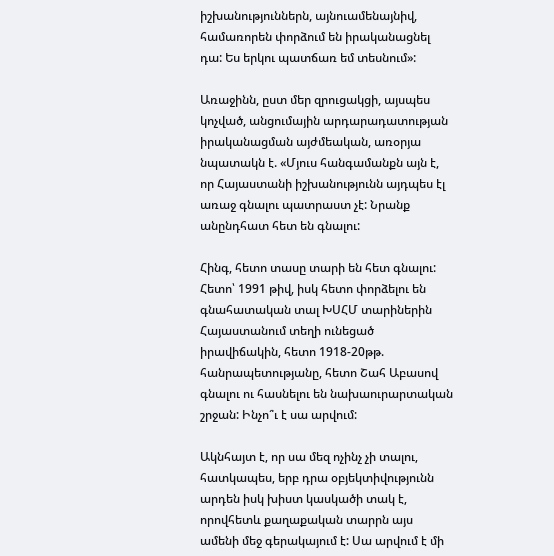իշխանություններն, այնուամենայնիվ, համառորեն փորձում են իրականացնել դա: Ես երկու պատճառ եմ տեսնում»:

Առաջինն, ըստ մեր զրուցակցի, այսպես կոչված, անցումային արդարադատության իրականացման այժմեական, առօրյա նպատակն է. «Մյուս հանգամանքն այն է, որ Հայաստանի իշխանությունն այդպես էլ առաջ գնալու պատրաստ չէ: Նրանք անընդհատ հետ են գնալու:

Հինգ, հետո տասը տարի են հետ գնալու: Հետո՝ 1991 թիվ, իսկ հետո փորձելու են գնահատական տալ ԽՍՀՄ տարիներին Հայաստանում տեղի ունեցած իրավիճակին, հետո 1918-20թթ. հանրապետությանը, հետո Շահ Աբասով գնալու ու հասնելու են նախաուրարտական շրջան: Ինչո՞ւ է սա արվում:

Ակնհայտ է, որ սա մեզ ոչինչ չի տալու, հատկապես, երբ դրա օբյեկտիվությունն արդեն իսկ խիստ կասկածի տակ է, որովհետև քաղաքական տարրն այս ամենի մեջ գերակայում է: Սա արվում է մի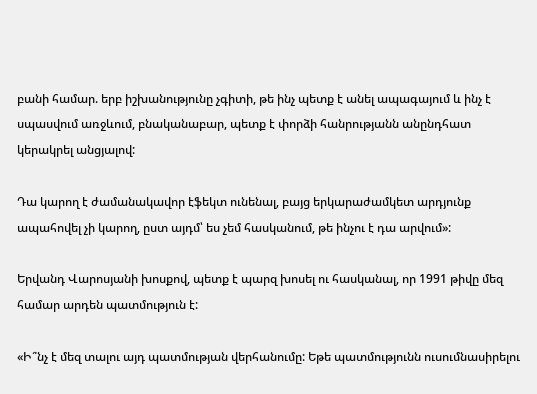բանի համար. երբ իշխանությունը չգիտի, թե ինչ պետք է անել ապագայում և ինչ է սպասվում առջևում, բնականաբար, պետք է փորձի հանրությանն անընդհատ կերակրել անցյալով:

Դա կարող է ժամանակավոր էֆեկտ ունենալ, բայց երկարաժամկետ արդյունք ապահովել չի կարող, ըստ այդմ՝ ես չեմ հասկանում, թե ինչու է դա արվում»:

Երվանդ Վարոսյանի խոսքով, պետք է պարզ խոսել ու հասկանալ, որ 1991 թիվը մեզ համար արդեն պատմություն է:

«Ի՞նչ է մեզ տալու այդ պատմության վերհանումը: Եթե պատմությունն ուսումնասիրելու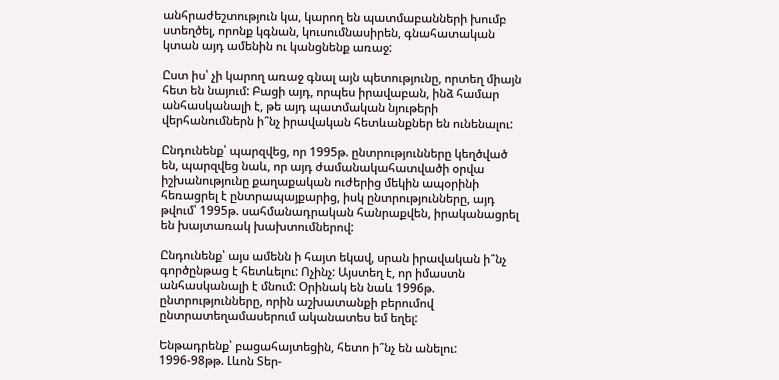անհրաժեշտություն կա, կարող են պատմաբանների խումբ ստեղծել, որոնք կգնան, կուսումնասիրեն, գնահատական կտան այդ ամենին ու կանցնենք առաջ:

Ըստ իս՝ չի կարող առաջ գնալ այն պետությունը, որտեղ միայն հետ են նայում: Բացի այդ, որպես իրավաբան, ինձ համար անհասկանալի է, թե այդ պատմական նյութերի վերհանումներն ի՞նչ իրավական հետևանքներ են ունենալու:

Ընդունենք՝ պարզվեց, որ 1995թ. ընտրությունները կեղծված են, պարզվեց նաև, որ այդ ժամանակահատվածի օրվա իշխանությունը քաղաքական ուժերից մեկին ապօրինի հեռացրել է ընտրապայքարից, իսկ ընտրությունները, այդ թվում՝ 1995թ. սահմանադրական հանրաքվեն, իրականացրել են խայտառակ խախտումներով:

Ընդունենք՝ այս ամենն ի հայտ եկավ, սրան իրավական ի՞նչ գործընթաց է հետևելու: Ոչինչ: Այստեղ է, որ իմաստն անհասկանալի է մնում: Օրինակ են նաև 1996թ. ընտրությունները, որին աշխատանքի բերումով ընտրատեղամասերում ականատես եմ եղել:

Ենթադրենք՝ բացահայտեցին, հետո ի՞նչ են անելու: 1996-98թթ. Լևոն Տեր-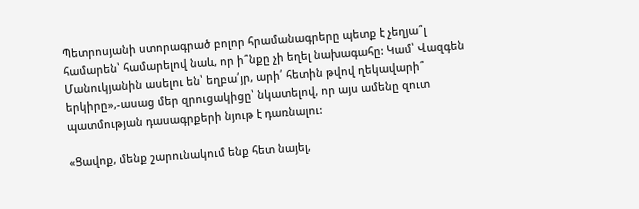Պետրոսյանի ստորագրած բոլոր հրամանագրերը պետք է չեղյա՞լ համարեն՝ համարելով նաև, որ ի՞նքը չի եղել նախագահը: Կամ՝ Վազգեն Մանուկյանին ասելու են՝ եղբա՛յր, արի՛ հետին թվով ղեկավարի՞ երկիրը»,-ասաց մեր զրուցակիցը՝ նկատելով, որ այս ամենը զուտ պատմության դասագրքերի նյութ է դառնալու:

«Ցավոք, մենք շարունակում ենք հետ նայել,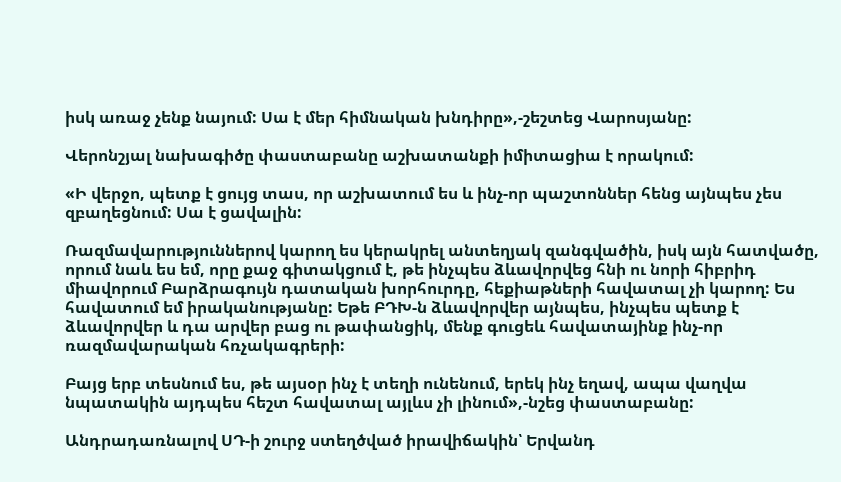իսկ առաջ չենք նայում: Սա է մեր հիմնական խնդիրը»,-շեշտեց Վարոսյանը:

Վերոնշյալ նախագիծը փաստաբանը աշխատանքի իմիտացիա է որակում:

«Ի վերջո, պետք է ցույց տաս, որ աշխատում ես և ինչ-որ պաշտոններ հենց այնպես չես զբաղեցնում: Սա է ցավալին:

Ռազմավարություններով կարող ես կերակրել անտեղյակ զանգվածին, իսկ այն հատվածը, որում նաև ես եմ, որը քաջ գիտակցում է, թե ինչպես ձևավորվեց հնի ու նորի հիբրիդ միավորում Բարձրագույն դատական խորհուրդը, հեքիաթների հավատալ չի կարող: Ես հավատում եմ իրականությանը: Եթե ԲԴԽ-ն ձևավորվեր այնպես, ինչպես պետք է ձևավորվեր և դա արվեր բաց ու թափանցիկ, մենք գուցեև հավատայինք ինչ-որ ռազմավարական հռչակագրերի:

Բայց երբ տեսնում ես, թե այսօր ինչ է տեղի ունենում, երեկ ինչ եղավ, ապա վաղվա նպատակին այդպես հեշտ հավատալ այլևս չի լինում»,-նշեց փաստաբանը:

Անդրադառնալով ՍԴ-ի շուրջ ստեղծված իրավիճակին՝ Երվանդ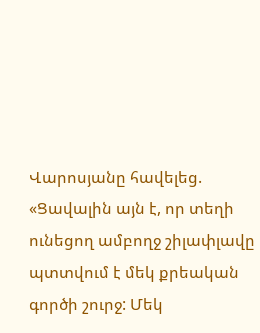Վարոսյանը հավելեց. «Ցավալին այն է, որ տեղի ունեցող ամբողջ շիլափլավը պտտվում է մեկ քրեական գործի շուրջ: Մեկ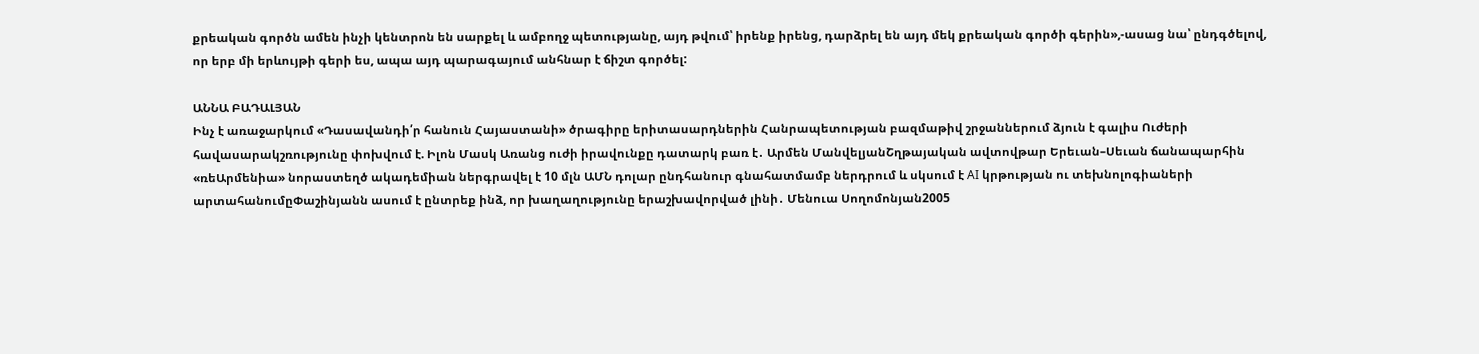քրեական գործն ամեն ինչի կենտրոն են սարքել և ամբողջ պետությանը, այդ թվում՝ իրենք իրենց, դարձրել են այդ մեկ քրեական գործի գերին»,-ասաց նա՝ ընդգծելով, որ երբ մի երևույթի գերի ես, ապա այդ պարագայում անհնար է ճիշտ գործել:

ԱՆՆԱ ԲԱԴԱԼՅԱՆ
Ինչ է առաջարկում «Դասավանդի՛ր հանուն Հայաստանի» ծրագիրը երիտասարդներին Հանրապետության բազմաթիվ շրջաններում ձյուն է գալիս Ուժերի հավասարակշռությունը փոխվում է. Իլոն Մասկ Առանց ուժի իրավունքը դատարկ բառ է․ Արմեն ՄանվելյանՇղթայական ավտովթար Երեւան–Սեւան ճանապարհին «ռեԱրմենիա» նորաստեղծ ակադեմիան ներգրավել է 10 մլն ԱՄՆ դոլար ընդհանուր գնահատմամբ ներդրում և սկսում է AI կրթության ու տեխնոլոգիաների արտահանումըՓաշինյանն ասում է ընտրեք ինձ, որ խաղաղությունը երաշխավորված լինի․ Մենուա Սողոմոնյան2005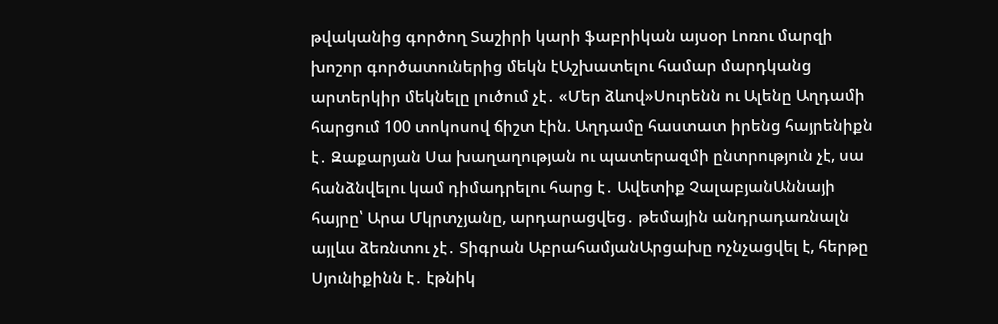թվականից գործող Տաշիրի կարի ֆաբրիկան այսօր Լոռու մարզի խոշոր գործատուներից մեկն էԱշխատելու համար մարդկանց արտերկիր մեկնելը լուծում չէ․ «Մեր ձևով»Սուրենն ու Ալենը Աղդամի հարցում 100 տոկոսով ճիշտ էին. Աղդամը հաստատ իրենց հայրենիքն է․ Զաքարյան Սա խաղաղության ու պատերազմի ընտրություն չէ, սա հանձնվելու կամ դիմադրելու հարց է․ Ավետիք ՉալաբյանԱննայի հայրը՝ Արա Մկրտչյանը, արդարացվեց․ թեմային անդրադառնալն այլևս ձեռնտու չէ․ Տիգրան ԱբրահամյանԱրցախը ոչնչացվել է, հերթը Սյունիքինն է․ էթնիկ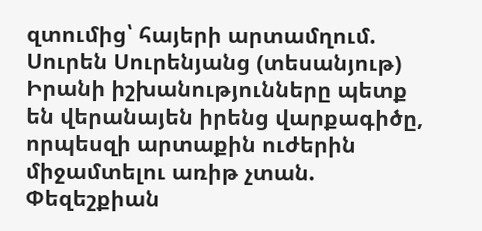զտումից՝ հայերի արտամղում. Սուրեն Սուրենյանց (տեսանյութ) Իրանի իշխանությունները պետք են վերանայեն իրենց վարքագիծը, որպեսզի արտաքին ուժերին միջամտելու առիթ չտան. Փեզեշքիան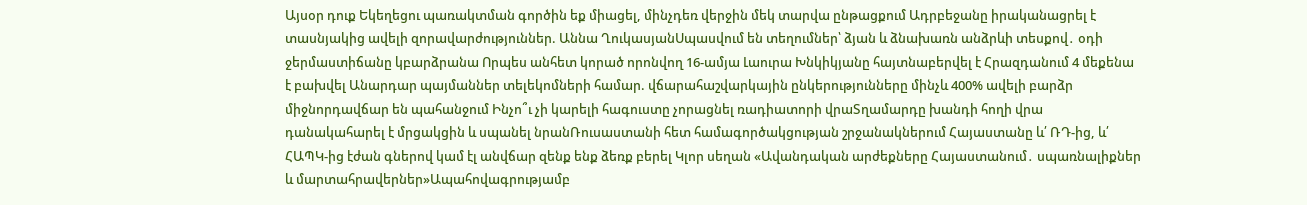Այսօր դուք Եկեղեցու պառակտման գործին եք միացել, մինչդեռ վերջին մեկ տարվա ընթացքում Ադրբեջանը իրականացրել է տասնյակից ավելի զորավարժություններ. Աննա ՂուկասյանՍպասվում են տեղումներ՝ ձյան և ձնախառն անձրևի տեսքով․ օդի ջերմաստիճանը կբարձրանա Որպես անհետ կորած որոնվող 16-ամյա Լաուրա Խնկիկյանը հայտնաբերվել է Հրազդանում 4 մեքենա է բախվել Անարդար պայմաններ տելեկոմների համար. վճարահաշվարկային ընկերությունները մինչև 400% ավելի բարձր միջնորդավճար են պահանջում Ինչո՞ւ չի կարելի հագուստը չորացնել ռադիատորի վրաՏղամարդը խանդի հողի վրա դանակահարել է մրցակցին և սպանել նրանՌուսաստանի հետ համագործակցության շրջանակներում Հայաստանը և՛ ՌԴ-ից, և՛ ՀԱՊԿ-ից էժան գներով կամ էլ անվճար զենք ենք ձեռք բերել Կլոր սեղան «Ավանդական արժեքները Հայաստանում․ սպառնալիքներ և մարտահրավերներ»Ապահովագրությամբ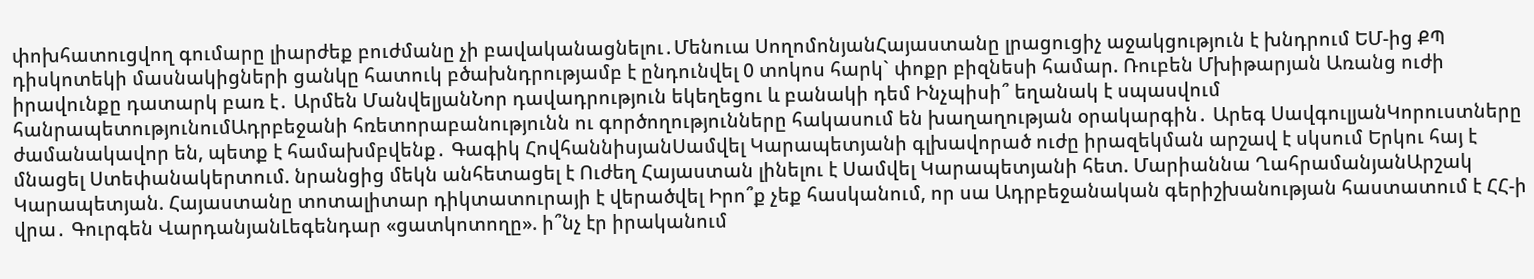փոխհատուցվող գումարը լիարժեք բուժմանը չի բավականացնելու․Մենուա ՍողոմոնյանՀայաստանը լրացուցիչ աջակցություն է խնդրում ԵՄ-ից ՔՊ դիսկոտեկի մասնակիցների ցանկը հատուկ բծախնդրությամբ է ընդունվել 0 տոկոս հարկ` փոքր բիզնեսի համար. Ռուբեն Մխիթարյան Առանց ուժի իրավունքը դատարկ բառ է․ Արմեն ՄանվելյանՆոր դավադրություն եկեղեցու և բանակի դեմ Ինչպիսի՞ եղանակ է սպասվում հանրապետությունումԱդրբեջանի հռետորաբանությունն ու գործողությունները հակասում են խաղաղության օրակարգին․ Արեգ ՍավգուլյանԿորուստները ժամանակավոր են, պետք է համախմբվենք․ Գագիկ ՀովհաննիսյանՍամվել Կարապետյանի գլխավորած ուժը իրազեկման արշավ է սկսում Երկու հայ է մնացել Ստեփանակերտում. նրանցից մեկն անհետացել է Ուժեղ Հայաստան լինելու է Սամվել Կարապետյանի հետ. Մարիաննա ՂահրամանյանԱրշակ Կարապետյան. Հայաստանը տոտալիտար դիկտատուրայի է վերածվել Իրո՞ք չեք հասկանում, որ սա Ադրբեջանական գերիշխանության հաստատում է ՀՀ-ի վրա․ Գուրգեն ՎարդանյանԼեգենդար «ցատկոտողը». ի՞նչ էր իրականում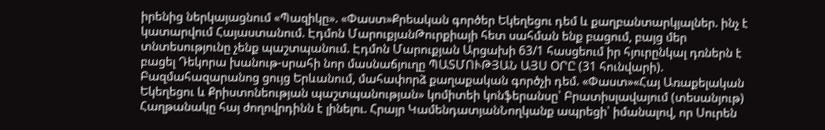իրենից ներկայացնում «Պազիկը». «Փաստ»Քրեական գործեր Եկեղեցու դեմ և քաղբանտարկյալներ. ինչ է կատարվում Հայաստանում. Էդմոն ՄարուքյանԹուրքիայի հետ սահման ենք բացում, բայց մեր տնտեսությունը չենք պաշտպանում. Էդմոն Մարուքյան Արցախի 63/1 հասցեում իր հյուրընկալ դռներն է բացել Դեկորա խանութ-սրահի նոր մասնաճյուղը ՊԱՏՄՈՒԹՅԱՆ ԱՅՍ ՕՐԸ (31 հունվարի). Բազմահազարանոց ցույց Երևանում, մահափորձ քաղաքական գործչի դեմ. «Փաստ»«Հայ Առաքելական Եկեղեցու և Քրիստոնեության պաշտպանության» կոմիտեի կոնֆերանսը՝ Բրատիսլավայում (տեսանյութ) Հաղթանակը հայ ժողովրդինն է լինելու. Հրայր ԿամենդատյանՆողկանք ապրեցի՝ իմանալով, որ Սուրեն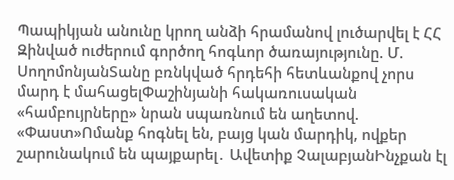Պապիկյան անունը կրող անձի հրամանով լուծարվել է ՀՀ Զինված ուժերում գործող հոգևոր ծառայությունը. Մ. ՍողոմոնյանՏանը բռնկված հրդեհի հետևանքով չորս մարդ է մահացելՓաշինյանի հակառուսական «համբույրները» նրան սպառնում են աղետով. «Փաստ»Ոմանք հոգնել են, բայց կան մարդիկ, ովքեր շարունակում են պայքարել․ Ավետիք ՉալաբյանԻնչքան էլ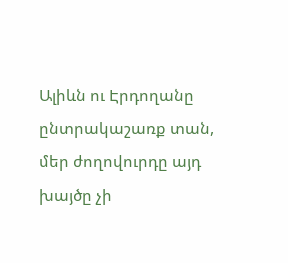Ալիևն ու Էրդողանը ընտրակաշառք տան, մեր ժողովուրդը այդ խայծը չի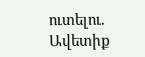ուտելու. Ավետիք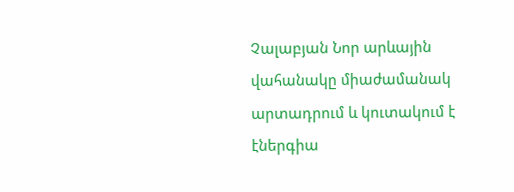Չալաբյան Նոր արևային վահանակը միաժամանակ արտադրում և կուտակում է էներգիա